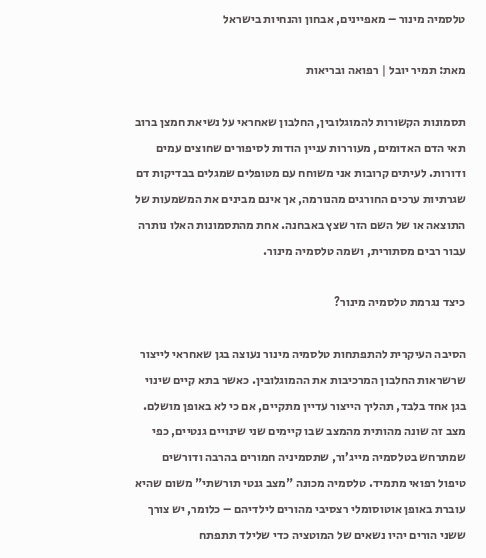טלסמיה מינור – מאפיינים, אבחון והנחיות בישראל

מאת: תמיר יובל | רפואה ובריאות

תסמונות הקשורות להמוגלובין, החלבון שאחראי על נשיאת חמצן ברוב תאי הדם האדומים, מעוררות עניין הודות לסיפורים שחוצים עמים ודורות. לעיתים קרובות אני משוחח עם מטופלים שמגלים בבדיקות דם שגרתיות ערכים החורגים מהנורמה, אך אינם מבינים את המשמעות של התוצאה או של השם הזר שצץ באבחנה. אחת מהתסמונות האלו נותרה עבור רבים מסתורית, ושמה טלסמיה מינור.

כיצד נגרמת טלסמיה מינור?

הסיבה העיקרית להתפתחות טלסמיה מינור נעוצה בגן שאחראי לייצור שרשראות החלבון המרכיבות את ההמוגלובין. כאשר בתא קיים שינוי בגן אחד בלבד, תהליך הייצור עדיין מתקיים, אם כי לא באופן מושלם. מצב זה שונה מהותית מהמצב שבו קיימים שני שינויים גנטיים, כפי שמתרחש בטלסמיה מייג’ור, שתסמיניה חמורים בהרבה ודורשים טיפול רפואי מתמיד. טלסמיה מכונה "מצב גנטי תורשתי" משום שהיא עוברת באופן אוטוסומלי רצסיבי מהורים לילדיהם – כלומר, יש צורך ששני הורים יהיו נשאים של המוטציה כדי שלילד תתפתח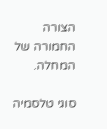הצורה החמורה של המחלה.

סוגי טלסמיה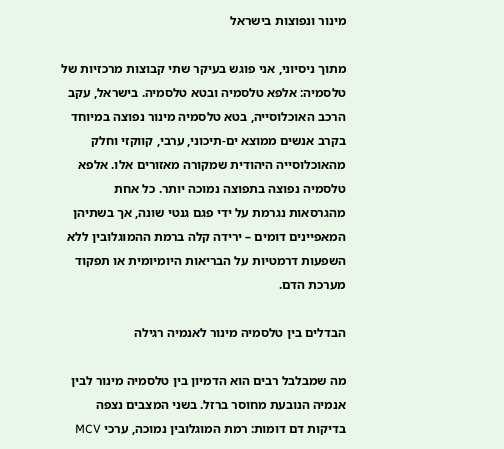מינור ונפוצות בישראל

מתוך ניסיוני, אני פוגש בעיקר שתי קבוצות מרכזיות של טלסמיה: אלפא טלסמיה ובטא טלסמיה. בישראל, עקב הרכב האוכלוסייה, בטא טלסמיה מינור נפוצה במיוחד בקרב אנשים ממוצא ים-תיכוני, ערבי, קווקזי וחלק מהאוכלוסייה היהודית שמקורה מאזורים אלו. אלפא טלסמיה נפוצה בתפוצה נמוכה יותר. כל אחת מהגרסאות נגרמת על ידי פגם גנטי שונה, אך בשתיהן המאפיינים דומים – ירידה קלה ברמת ההמוגלובין ללא השפעות דרמטיות על הבריאות היומיומית או תפקוד מערכת הדם.

הבדלים בין טלסמיה מינור לאנמיה רגילה

מה שמבלבל רבים הוא הדמיון בין טלסמיה מינור לבין אנמיה הנובעת מחוסר ברזל. בשני המצבים נצפה בדיקות דם דומות: רמת המוגלובין נמוכה, ערכי MCV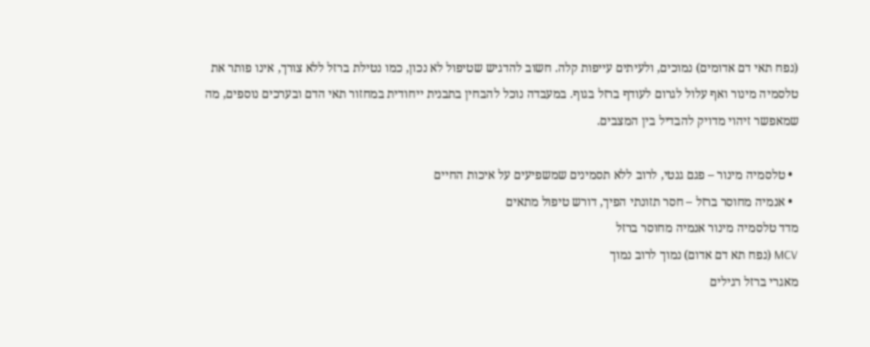(נפח תאי דם אדומים) נמוכים, ולעיתים עייפות קלה. חשוב להדגיש שטיפול לא נכון, כמו נטילת ברזל ללא צורך, אינו פותר את טלסמיה מינור ואף עלול לגרום לעודף ברזל בגוף. במעבדה נוכל להבחין בתבנית ייחודית במחזור תאי הדם ובערכים נוספים, מה שמאפשר זיהוי מדויק להבדיל בין המצבים.

  • טלסמיה מינור – פגם גנטי, לרוב ללא תסמינים שמשפיעים על איכות החיים
  • אנמיה מחוסר ברזל – חסר תזונתי הפיך, דורש טיפול מתאים
מדד טלסמיה מינור אנמיה מחוסר ברזל
MCV (נפח תא דם אדום) נמוך לרוב נמוך
מאגרי ברזל רגילים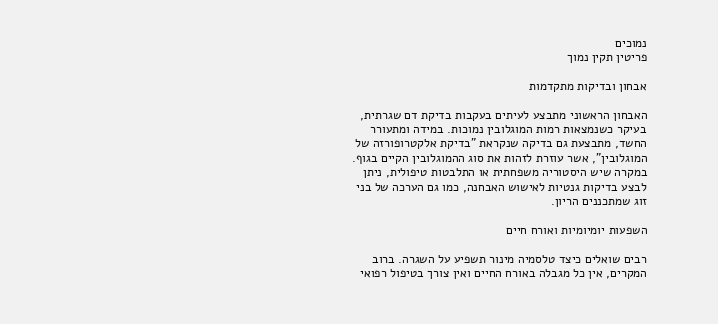נמוכים
פריטין תקין נמוך

אבחון ובדיקות מתקדמות

האבחון הראשוני מתבצע לעיתים בעקבות בדיקת דם שגרתית, בעיקר כשנמצאות רמות המוגלובין נמוכות. במידה ומתעורר החשד, מתבצעת גם בדיקה שנקראת "בדיקת אלקטרופורזה של המוגלובין", אשר עוזרת לזהות את סוג ההמוגלובין הקיים בגוף. במקרה שיש היסטוריה משפחתית או התלבטות טיפולית, ניתן לבצע בדיקות גנטיות לאישוש האבחנה, כמו גם הערכה של בני זוג שמתכננים הריון.

השפעות יומיומיות ואורח חיים

רבים שואלים כיצד טלסמיה מינור תשפיע על השגרה. ברוב המקרים, אין כל מגבלה באורח החיים ואין צורך בטיפול רפואי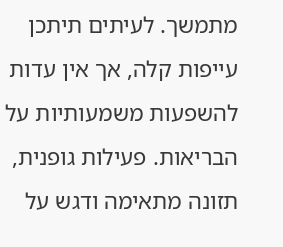מתמשך. לעיתים תיתכן עייפות קלה, אך אין עדות להשפעות משמעותיות על הבריאות. פעילות גופנית, תזונה מתאימה ודגש על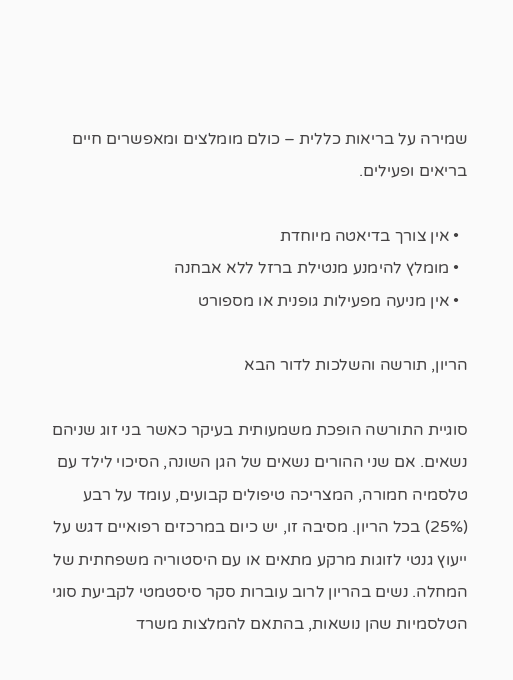שמירה על בריאות כללית – כולם מומלצים ומאפשרים חיים בריאים ופעילים.

  • אין צורך בדיאטה מיוחדת
  • מומלץ להימנע מנטילת ברזל ללא אבחנה
  • אין מניעה מפעילות גופנית או מספורט

הריון, תורשה והשלכות לדור הבא

סוגיית התורשה הופכת משמעותית בעיקר כאשר בני זוג שניהם נשאים. אם שני ההורים נשאים של הגן השונה, הסיכוי לילד עם טלסמיה חמורה, המצריכה טיפולים קבועים, עומד על רבע (25%) בכל הריון. מסיבה זו, יש כיום במרכזים רפואיים דגש על ייעוץ גנטי לזוגות מרקע מתאים או עם היסטוריה משפחתית של המחלה. נשים בהריון לרוב עוברות סקר סיסטמטי לקביעת סוגי הטלסמיות שהן נושאות, בהתאם להמלצות משרד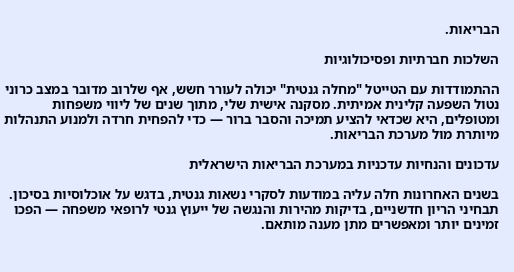הבריאות.

השלכות חברתיות ופסיכולוגיות

ההתמודדות עם הטייטל "מחלה גנטית" יכולה לעורר חשש, אף שלרוב מדובר במצב כרוני נטול השפעה קלינית אמיתית. מסקנה אישית שלי, מתוך שנים של ליווי משפחות ומטופלים, היא שכדאי להציע תמיכה והסבר ברור — כדי להפחית חרדה ולמנוע התנהלות מיותרת מול מערכת הבריאות.

עדכונים והנחיות עדכניות במערכת הבריאות הישראלית

בשנים האחרונות חלה עליה במודעות לסקרי נשאות גנטית, בדגש על אוכלוסיות בסיכון. תבחיני הריון חדשניים, בדיקות מהירות והנגשה של ייעוץ גנטי לרופאי משפחה — הפכו זמינים יותר ומאפשרים מתן מענה מותאם.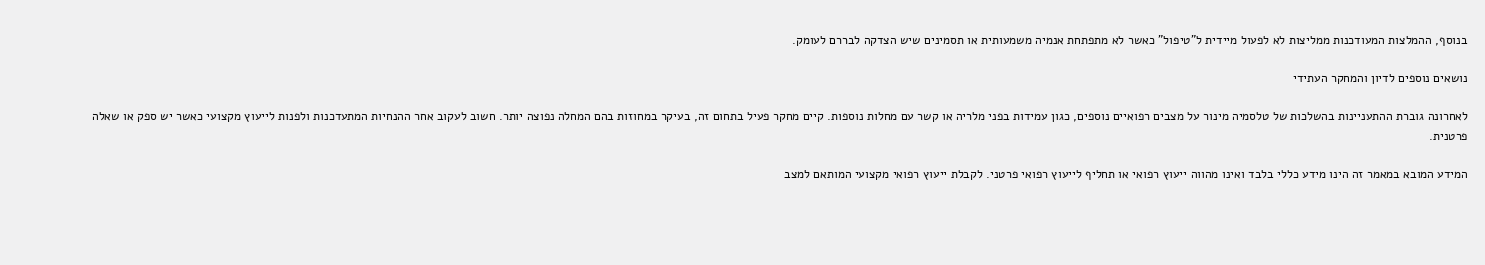בנוסף, ההמלצות המעודכנות ממליצות לא לפעול מיידית ל"טיפול" כאשר לא מתפתחת אנמיה משמעותית או תסמינים שיש הצדקה לבררם לעומק.

נושאים נוספים לדיון והמחקר העתידי

לאחרונה גוברת ההתעניינות בהשלכות של טלסמיה מינור על מצבים רפואיים נוספים, כגון עמידות בפני מלריה או קשר עם מחלות נוספות. קיים מחקר פעיל בתחום זה, בעיקר במחוזות בהם המחלה נפוצה יותר. חשוב לעקוב אחר ההנחיות המתעדכנות ולפנות לייעוץ מקצועי כאשר יש ספק או שאלה פרטנית.

המידע המובא במאמר זה הינו מידע כללי בלבד ואינו מהווה ייעוץ רפואי או תחליף לייעוץ רפואי פרטני. לקבלת ייעוץ רפואי מקצועי המותאם למצב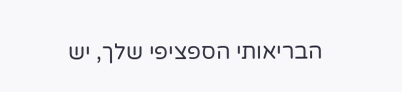הבריאותי הספציפי שלך, יש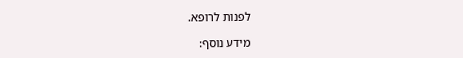לפנות לרופא.

מידע נוסף: